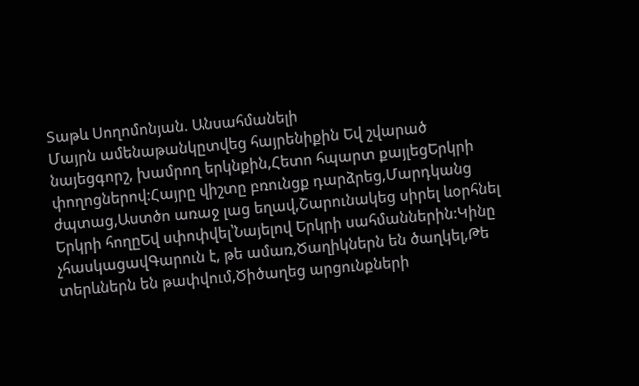Տաթև Սողոմոնյան. Անսահմանելի
Մայրն ամենաթանկըտվեց հայրենիքին Եվ շվարած նայեցգորշ, խամրող երկնքին,Հետո հպարտ քայլեցԵրկրի փողոցներով:Հայրը վիշտը բռունցք դարձրեց,Մարդկանց ժպտաց,Աստծո առաջ լաց եղավ,Շարունակեց սիրել ևօրհնել Երկրի հողըԵվ սփոփվել՝Նայելով Երկրի սահմաններին:Կինը չհասկացավԳարուն է, թե ամառ,Ծաղիկներն են ծաղկել,Թե տերևներն են թափվում,Ծիծաղեց արցունքների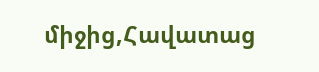միջից,Հավատաց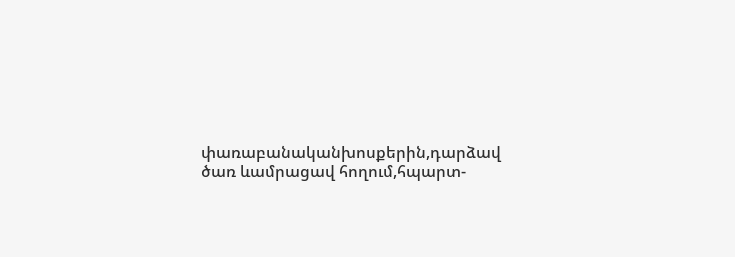փառաբանականխոսքերին,դարձավ ծառ ևամրացավ հողում,հպարտ-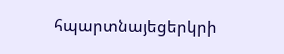հպարտնայեցերկրի